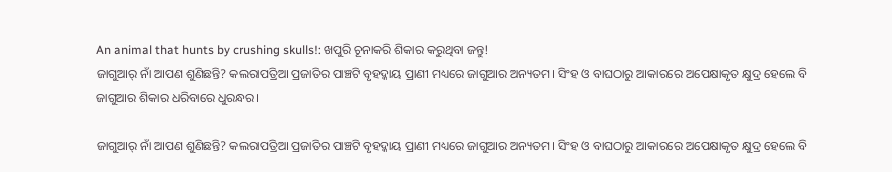An animal that hunts by crushing skulls!: ଖପୁରି ଚୂନାକରି ଶିକାର କରୁଥିବା ଜନ୍ତୁ!
ଜାଗୁଆର୍ ନାଁ ଆପଣ ଶୁଣିଛନ୍ତି? କଲରାପତ୍ରିଆ ପ୍ରଜାତିର ପାଞ୍ଚଟି ବୃହଦ୍କାୟ ପ୍ରାଣୀ ମଧ୍ୟରେ ଜାଗୁଆର ଅନ୍ୟତମ। ସିଂହ ଓ ବାଘଠାରୁ ଆକାରରେ ଅପେକ୍ଷାକୃତ କ୍ଷୁଦ୍ର ହେଲେ ବି ଜାଗୁଆର ଶିକାର ଧରିବାରେ ଧୁରନ୍ଧର।

ଜାଗୁଆର୍ ନାଁ ଆପଣ ଶୁଣିଛନ୍ତି? କଲରାପତ୍ରିଆ ପ୍ରଜାତିର ପାଞ୍ଚଟି ବୃହଦ୍କାୟ ପ୍ରାଣୀ ମଧ୍ୟରେ ଜାଗୁଆର ଅନ୍ୟତମ। ସିଂହ ଓ ବାଘଠାରୁ ଆକାରରେ ଅପେକ୍ଷାକୃତ କ୍ଷୁଦ୍ର ହେଲେ ବି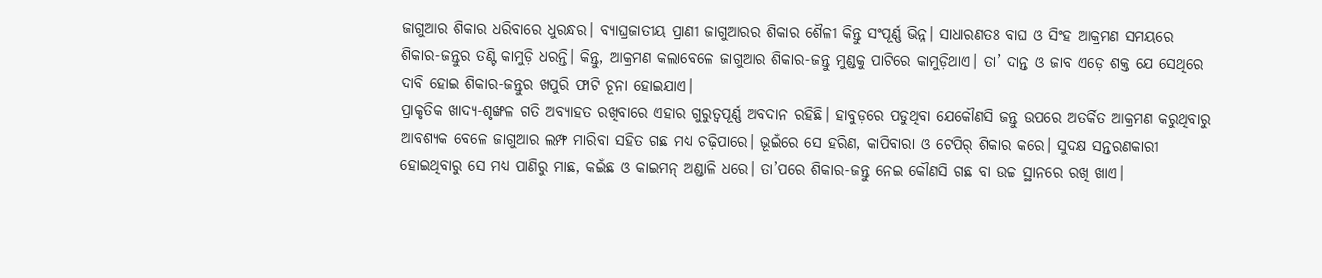ଜାଗୁଆର ଶିକାର ଧରିବାରେ ଧୁରନ୍ଧର। ବ୍ୟାଘ୍ରଜାତୀୟ ପ୍ରାଣୀ ଜାଗୁଆରର ଶିକାର ଶୈଳୀ କିନ୍ତୁ ସଂପୂର୍ଣ୍ଣ ଭିନ୍ନ। ସାଧାରଣତଃ ବାଘ ଓ ସିଂହ ଆକ୍ରମଣ ସମୟରେ ଶିକାର-ଜନ୍ତୁର ତଣ୍ଟି କାମୁଡ଼ି ଧରନ୍ତି। କିନ୍ତୁ, ଆକ୍ରମଣ କଲାବେଳେ ଜାଗୁଆର ଶିକାର-ଜନ୍ତୁ ମୁଣ୍ଡକୁ ପାଟିରେ କାମୁଡ଼ିଥାଏ। ତା’ ଦାନ୍ତ ଓ ଜାବ ଏଡ଼େ ଶକ୍ତ ଯେ ସେଥିରେ ଦାବି ହୋଇ ଶିକାର-ଜନ୍ତୁର ଖପୁରି ଫାଟି ଚୂନା ହୋଇଯାଏ।
ପ୍ରାକୃତିକ ଖାଦ୍ୟ-ଶୃଙ୍ଖଳ ଗତି ଅବ୍ୟାହତ ରଖିବାରେ ଏହାର ଗୁରୁତ୍ବପୂର୍ଣ୍ଣ ଅବଦାନ ରହିଛି। ହାବୁଡ଼ରେ ପଡୁଥିବା ଯେକୌଣସି ଜନ୍ତୁ ଉପରେ ଅତର୍କିତ ଆକ୍ରମଣ କରୁଥିବାରୁ ଆବଶ୍ୟକ ବେଳେ ଜାଗୁଆର ଲମ୍ଫ ମାରିବା ସହିତ ଗଛ ମଧ୍ୟ ଚଢ଼ିପାରେ। ଭୂଇଁରେ ସେ ହରିଣ, କାପିବାରା ଓ ଟେପିର୍ ଶିକାର କରେ। ସୁଦକ୍ଷ ସନ୍ତରଣକାରୀ ହୋଇଥିବାରୁ ସେ ମଧ୍ୟ ପାଣିରୁ ମାଛ, କଇଁଛ ଓ କାଇମନ୍ ଅଣ୍ଡାଳି ଧରେ। ତା’ପରେ ଶିକାର-ଜନ୍ତୁ ନେଇ କୌଣସି ଗଛ ବା ଉଚ୍ଚ ସ୍ଥାନରେ ରଖି ଖାଏ।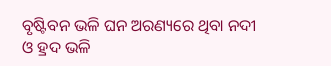ବୃଷ୍ଟିବନ ଭଳି ଘନ ଅରଣ୍ୟରେ ଥିବା ନଦୀ ଓ ହ୍ରଦ ଭଳି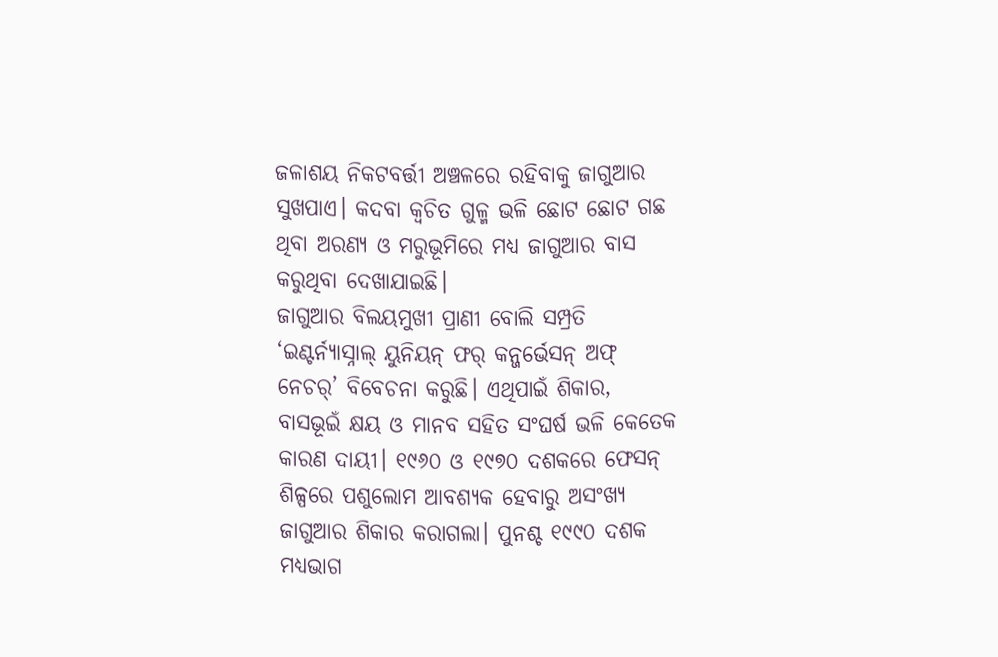ଜଳାଶୟ ନିକଟବର୍ତ୍ତୀ ଅଞ୍ଚଳରେ ରହିବାକୁ ଜାଗୁଆର ସୁଖପାଏ। କଦବା କ୍ବଚିତ ଗୁଳ୍ମ ଭଳି ଛୋଟ ଛୋଟ ଗଛ ଥିବା ଅରଣ୍ୟ ଓ ମରୁଭୂମିରେ ମଧ୍ୟ ଜାଗୁଆର ବାସ କରୁଥିବା ଦେଖାଯାଇଛି।
ଜାଗୁଆର ବିଲୟମୁଖୀ ପ୍ରାଣୀ ବୋଲି ସମ୍ପ୍ରତି ‘ଇଣ୍ଟର୍ନ୍ୟାସ୍ନାଲ୍ ୟୁନିୟନ୍ ଫର୍ କନ୍ଜର୍ଭେସନ୍ ଅଫ୍ ନେଚର୍’ ବିବେଚନା କରୁଛି। ଏଥିପାଇଁ ଶିକାର, ବାସଭୂଇଁ କ୍ଷୟ ଓ ମାନବ ସହିତ ସଂଘର୍ଷ ଭଳି କେତେକ କାରଣ ଦାୟୀ। ୧୯୬୦ ଓ ୧୯୭୦ ଦଶକରେ ଫେସନ୍ ଶିଳ୍ପରେ ପଶୁଲୋମ ଆବଶ୍ୟକ ହେବାରୁ ଅସଂଖ୍ୟ ଜାଗୁଆର ଶିକାର କରାଗଲା। ପୁନଶ୍ଚ ୧୯୯୦ ଦଶକ ମଧ୍ୟଭାଗ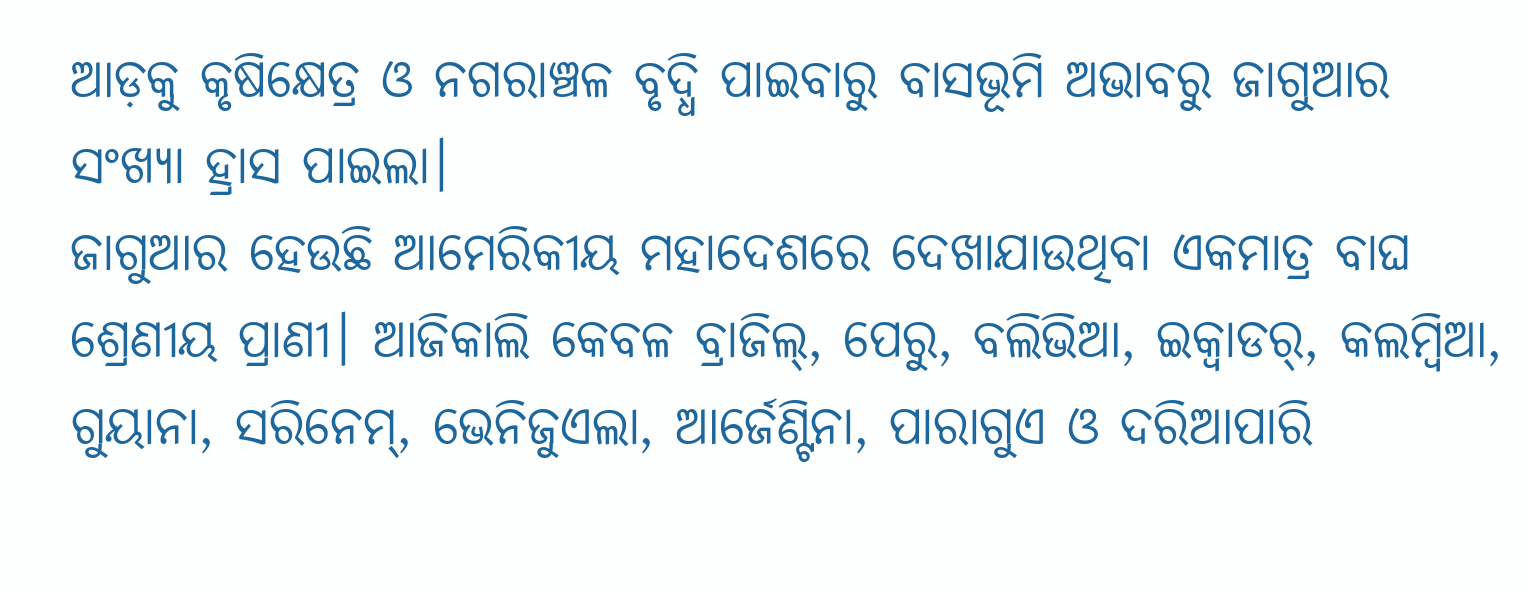ଆଡ଼କୁ କୃଷିକ୍ଷେତ୍ର ଓ ନଗରାଞ୍ଚଳ ବୃଦ୍ଧି ପାଇବାରୁ ବାସଭୂମି ଅଭାବରୁ ଜାଗୁଆର ସଂଖ୍ୟା ହ୍ରାସ ପାଇଲା।
ଜାଗୁଆର ହେଉଛି ଆମେରିକୀୟ ମହାଦେଶରେ ଦେଖାଯାଉଥିବା ଏକମାତ୍ର ବାଘ ଶ୍ରେଣୀୟ ପ୍ରାଣୀ। ଆଜିକାଲି କେବଳ ବ୍ରାଜିଲ୍, ପେରୁ, ବଲିଭିଆ, ଇକ୍ବାଡର୍, କଲମ୍ବିଆ, ଗୁୟାନା, ସରିନେମ୍, ଭେନିଜୁଏଲା, ଆର୍ଜେଣ୍ଟିନା, ପାରାଗୁଏ ଓ ଦରିଆପାରି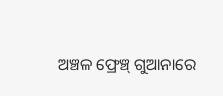ଅଞ୍ଚଳ ଫ୍ରେଞ୍ଚ୍ ଗୁଆନାରେ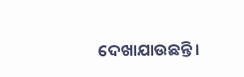ଦେଖାଯାଉଛନ୍ତି।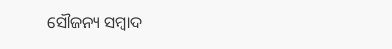ସୌଜନ୍ୟ ସମ୍ବାଦ